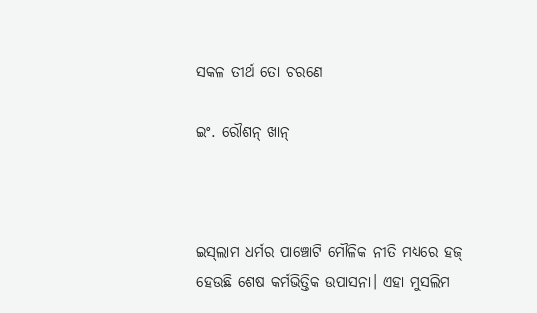ସକଳ ତୀର୍ଥ ତୋ ଚରଣେ

ଇଂ. ରୌଶନ୍‌ ଖାନ୍‌



ଇସ୍‌ଲାମ ଧର୍ମର ପାଞ୍ଚୋଟି ମୌଳିକ ନୀତି ମଧ୍ୟରେ ହଜ୍‌ ହେଉଛି ଶେଷ କର୍ମଭିତ୍ତିକ ଉପାସନା। ଏହା ମୁସଲିମ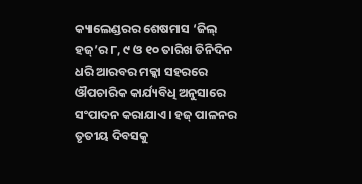କ୍ୟାଲେଣ୍ଡରର ଶେଷମାସ ‘ଜିଲ୍‌ ହଜ୍‌’ର ୮, ୯ ଓ ୧୦ ତାରିଖ ତିନିଦିନ ଧରି ଆରବର ମକ୍କା ସହରରେ ଔପଚାରିକ କାର୍ଯ୍ୟବିଧି ଅନୁସାରେ ସଂପାଦନ କରାଯାଏ। ହଜ୍‌ ପାଳନର ତୃତୀୟ ଦିବସକୁ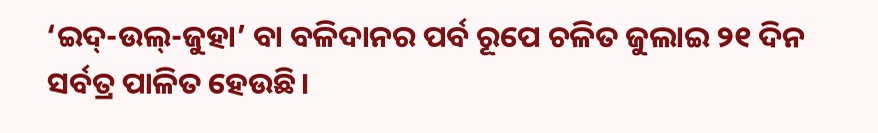‘ଇଦ୍‌-ଉଲ୍‌-ଜୁହା’ ବା ବଳିଦାନର ପର୍ବ ରୂପେ ଚଳିତ ଜୁଲାଇ ୨୧ ଦିନ ସର୍ବତ୍ର ପାଳିତ ହେଉଛି।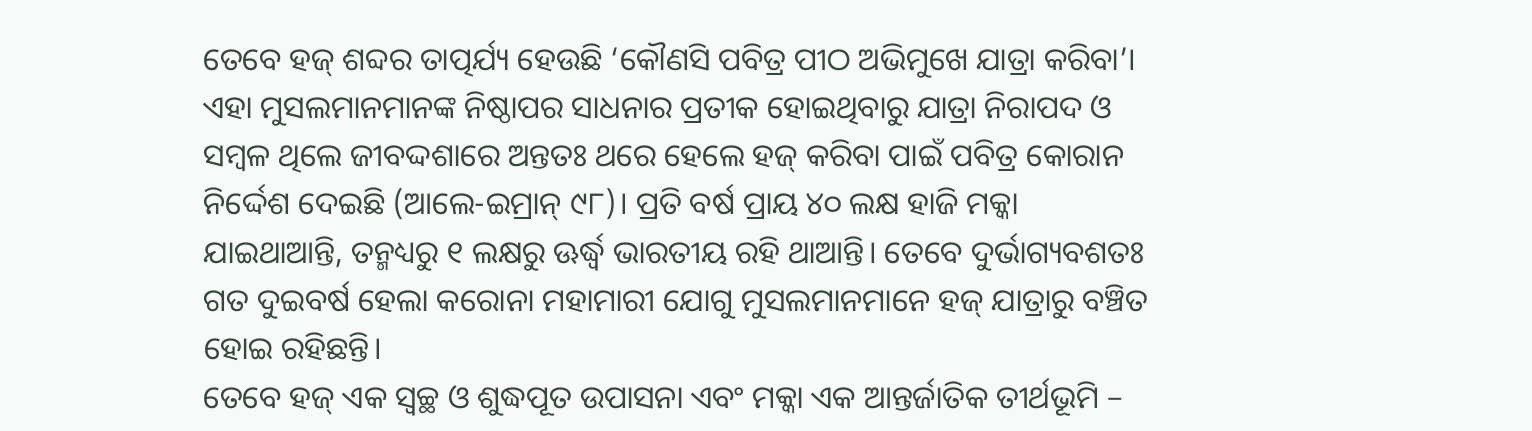ତେବେ ହଜ୍‌ ଶବ୍ଦର ତାତ୍ପର୍ଯ୍ୟ ହେଉଛି ‘କୌଣସି ପବିତ୍ର ପୀଠ ଅଭିମୁଖେ ଯାତ୍ରା କରିବା’। ଏହା ମୁସଲମାନମାନଙ୍କ ନିଷ୍ଠାପର ସାଧନାର ପ୍ରତୀକ ହୋଇଥିବାରୁ ଯାତ୍ରା ନିରାପଦ ଓ ସମ୍ବଳ ଥିଲେ ଜୀବଦ୍ଦଶାରେ ଅନ୍ତତଃ ଥରେ ହେଲେ ହଜ୍‌ କରିବା ପାଇଁ ପବିତ୍ର କୋରାନ ନିର୍ଦ୍ଦେଶ ଦେଇଛି (ଆଲେ-ଇମ୍ରାନ୍‌ ୯୮)। ପ୍ରତି ବର୍ଷ ପ୍ରାୟ ୪୦ ଲକ୍ଷ ହାଜି ମକ୍କା ଯାଇଥାଆନ୍ତି, ତନ୍ମଧ୍ୟରୁ ୧ ଲକ୍ଷରୁ ଊର୍ଦ୍ଧ୍ୱ ଭାରତୀୟ ରହି ଥାଆନ୍ତି। ତେବେ ଦୁର୍ଭାଗ୍ୟବଶତଃ ଗତ ଦୁଇବର୍ଷ ହେଲା କରୋନା ମହାମାରୀ ଯୋଗୁ ମୁସଲମାନମାନେ ହଜ୍‌ ଯାତ୍ରାରୁ ବଞ୍ଚିତ ହୋଇ ରହିଛନ୍ତି।
ତେବେ ହଜ୍‌ ଏକ ସ୍ବଚ୍ଛ ଓ ଶୁଦ୍ଧପୂତ ଉପାସନା ଏବଂ ମକ୍କା ଏକ ଆନ୍ତର୍ଜାତିକ ତୀର୍ଥଭୂମି –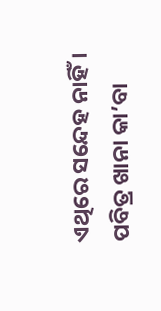ଏଥିରେ ସନ୍ଦେହ ନାହିଁ। ପବିତ୍ର ଖାନା କା’ବା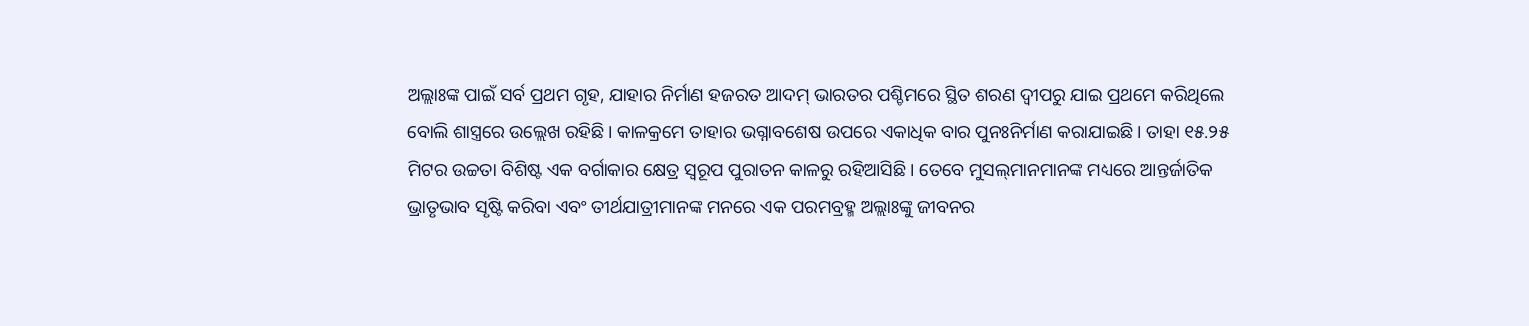ଅଲ୍ଲାଃଙ୍କ ପାଇଁ ସର୍ବ ପ୍ରଥମ ଗୃହ, ଯାହାର ନିର୍ମାଣ ହଜରତ ଆଦମ୍‌ ଭାରତର ପଶ୍ଚିମରେ ସ୍ଥିତ ଶରଣ ଦ୍ୱୀପରୁ ଯାଇ ପ୍ରଥମେ କରିଥିଲେ ବୋଲି ଶାସ୍ତ୍ରରେ ଉଲ୍ଲେଖ ରହିଛି। କାଳକ୍ରମେ ତାହାର ଭଗ୍ନାବଶେଷ ଉପରେ ଏକାଧିକ ବାର ପୁନଃନିର୍ମାଣ କରାଯାଇଛି। ତାହା ୧୫.୨୫ ମିଟର ଉଚ୍ଚତା ବିଶିଷ୍ଟ ଏକ ବର୍ଗାକାର କ୍ଷେତ୍ର ସ୍ବରୂପ ପୁରାତନ କାଳରୁ ରହିଆସିଛି। ତେବେ ମୁସଲ୍‌ମାନମାନଙ୍କ ମଧ୍ୟରେ ଆନ୍ତର୍ଜାତିକ ଭ୍ରାତୃଭାବ ସୃଷ୍ଟି କରିବା ଏବଂ ତୀର୍ଥଯାତ୍ରୀମାନଙ୍କ ମନରେ ଏକ ପରମବ୍ରହ୍ମ ଅଲ୍ଲାଃଙ୍କୁ ଜୀବନର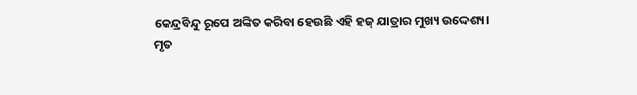କେନ୍ଦ୍ରବିନ୍ଦୁ ରୂପେ ଅଙ୍କିତ କରିବା ହେଉଛି ଏହି ହଜ୍‌ ଯାତ୍ରାର ମୁଖ୍ୟ ଉଦ୍ଦେଶ୍ୟ।
ମୃତ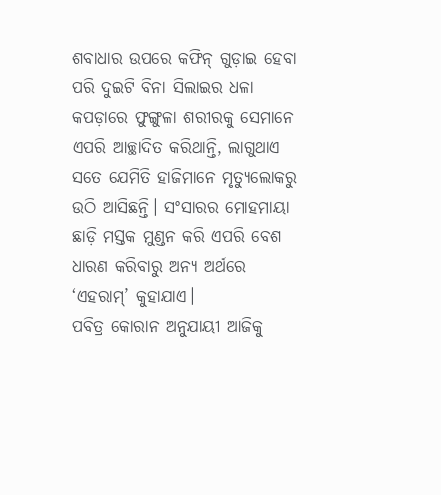ଶବାଧାର ଉପରେ କଫିନ୍‌ ଗୁଡ଼ାଇ ହେବା ପରି ଦୁଇଟି ବିନା ସିଲାଇର ଧଳା କପଡ଼ାରେ ଫୁଙ୍ଗୁଳା ଶରୀରକୁ ସେମାନେ ଏପରି ଆଚ୍ଛାଦିତ କରିଥାନ୍ତି, ଲାଗୁଥାଏ ସତେ ଯେମିତି ହାଜିମାନେ ମୃତ୍ୟୁଲୋକରୁ ଉଠି ଆସିଛନ୍ତି। ସଂସାରର ମୋହମାୟା ଛାଡ଼ି ମସ୍ତକ ମୁଣ୍ଡନ କରି ଏପରି ବେଶ ଧାରଣ କରିବାରୁ ଅନ୍ୟ ଅର୍ଥରେ ‘ଏହରାମ୍‌’ କୁହାଯାଏ।
ପବିତ୍ର କୋରାନ ଅନୁଯାୟୀ ଆଜିକୁ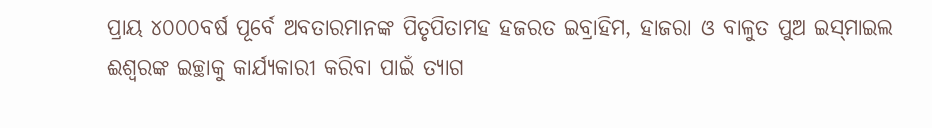ପ୍ରାୟ ୪୦୦୦ବର୍ଷ ପୂର୍ବେ ଅବତାରମାନଙ୍କ ପିତୃପିତାମହ ହଜରତ ଇବ୍ରାହିମ, ହାଜରା ଓ ବାଳୁତ ପୁଅ ଇସ୍‌ମାଇଲ ଈଶ୍ୱରଙ୍କ ଇଚ୍ଛାକୁ କାର୍ଯ୍ୟକାରୀ କରିବା ପାଇଁ ତ୍ୟାଗ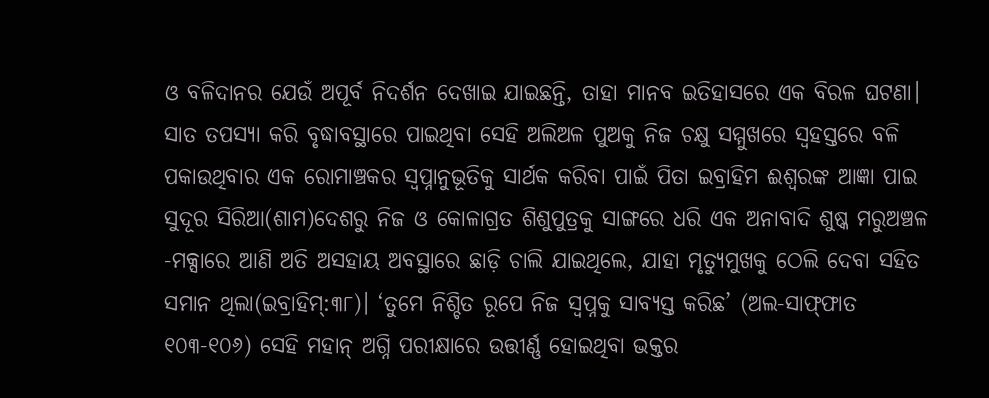ଓ ବଳିଦାନର ଯେଉଁ ଅପୂର୍ବ ନିଦର୍ଶନ ଦେଖାଇ ଯାଇଛନ୍ତି, ତାହା ମାନବ ଇତିହାସରେ ଏକ ବିରଳ ଘଟଣା। ସାତ ତପସ୍ୟା କରି ବୃଦ୍ଧାବସ୍ଥାରେ ପାଇଥିବା ସେହି ଅଲିଅଳ ପୁଅକୁ ନିଜ ଚକ୍ଷୁ ସମ୍ମୁଖରେ ସ୍ବହସ୍ତରେ ବଳି ପକାଉଥିବାର ଏକ ରୋମାଞ୍ଚକର ସ୍ବପ୍ନାନୁଭୂତିକୁ ସାର୍ଥକ କରିବା ପାଇଁ ପିତା ଇବ୍ରାହିମ ଈଶ୍ୱରଙ୍କ ଆଜ୍ଞା ପାଇ ସୁଦୂର ସିରିଆ(ଶାମ)ଦେଶରୁ ନିଜ ଓ କୋଳାଗ୍ରତ ଶିଶୁପୁତ୍ରକୁ ସାଙ୍ଗରେ ଧରି ଏକ ଅନାବାଦି ଶୁଷ୍କ ମରୁଅଞ୍ଚଳ -ମକ୍ସାରେ ଆଣି ଅତି ଅସହାୟ ଅବସ୍ଥାରେ ଛାଡ଼ି ଚାଲି ଯାଇଥିଲେ, ଯାହା ମୃତ୍ୟୁମୁଖକୁ ଠେଲି ଦେବା ସହିତ ସମାନ ଥିଲା(ଇବ୍ରାହିମ୍‌:୩୮)। ‘ତୁମେ ନିଶ୍ଚିତ ରୂପେ ନିଜ ସ୍ବପ୍ନକୁ ସାବ୍ୟସ୍ତ କରିଛ’ (ଅଲ-ସାଫ୍‌ଫାତ ୧୦୩-୧୦୬) ସେହି ମହାନ୍‌ ଅଗ୍ନି ପରୀକ୍ଷାରେ ଉତ୍ତୀର୍ଣ୍ଣ ହୋଇଥିବା ଭକ୍ତର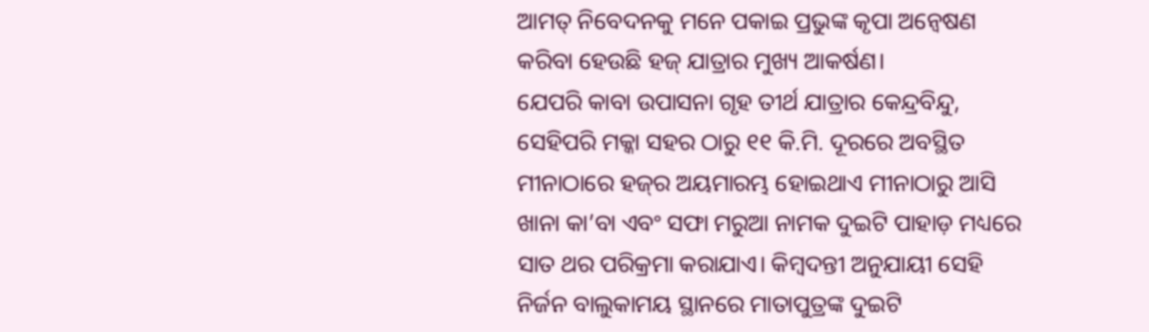ଆମତ୍ ନିବେଦନକୁ ମନେ ପକାଇ ପ୍ରଭୁଙ୍କ କୃପା ଅନ୍ବେଷଣ କରିବା ହେଉଛି ହଜ୍‌ ଯାତ୍ରାର ମୁଖ୍ୟ ଆକର୍ଷଣ।
ଯେପରି କାବା ଉପାସନା ଗୃହ ତୀର୍ଥ ଯାତ୍ରାର କେନ୍ଦ୍ରବିନ୍ଦୁ, ସେହିପରି ମକ୍କା ସହର ଠାରୁ ୧୧ କି.ମି. ଦୂରରେ ଅବସ୍ଥିତ ମୀନାଠାରେ ହଜ୍‌ର ଅୟମାରମ୍ଭ ହୋଇଥାଏ ମୀନାଠାରୁ ଆସି ଖାନା କା’ବା ଏବଂ ସଫା ମରୁଆ ନାମକ ଦୁଇଟି ପାହାଡ଼ ମଧ୍ୟରେ ସାତ ଥର ପରିକ୍ରମା କରାଯାଏ। କିମ୍ବଦନ୍ତୀ ଅନୁଯାୟୀ ସେହି ନିର୍ଜନ ବାଲୁକାମୟ ସ୍ଥାନରେ ମାତାପୁତ୍ରଙ୍କ ଦୁଇଟି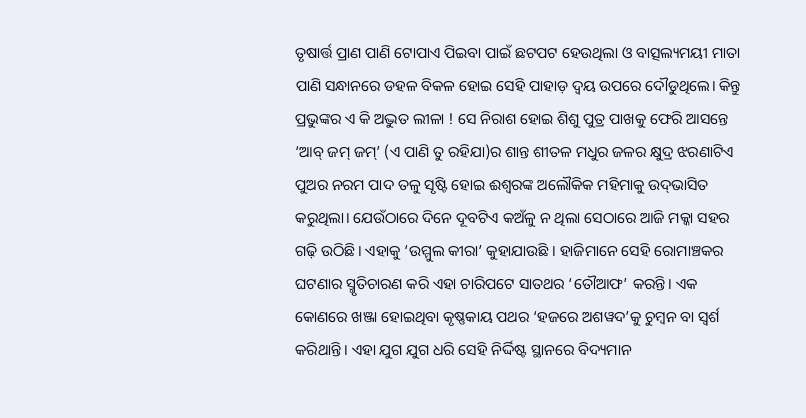ତୃଷାର୍ତ୍ତ ପ୍ରାଣ ପାଣି ଟୋପାଏ ପିଇବା ପାଇଁ ଛଟପଟ ହେଉଥିଲା ଓ ବାତ୍ସଲ୍ୟମୟୀ ମାତା ପାଣି ସନ୍ଧାନରେ ଡହଳ ବିକଳ ହୋଇ ସେହି ପାହାଡ଼ ଦ୍ୱୟ ଉପରେ ଦୌଡୁଥିଲେ। କିନ୍ତୁ ପ୍ରଭୁଙ୍କର ଏ କି ଅଦ୍ଭୁତ ଲୀଳା ! ସେ ନିରାଶ ହୋଇ ଶିଶୁ ପୁତ୍ର ପାଖକୁ ଫେରି ଆସନ୍ତେ ‘ଆବ୍‌ ଜମ୍‌ ଜମ୍‌’ (ଏ ପାଣି ତୁ ରହିଯା)ର ଶାନ୍ତ ଶୀତଳ ମଧୁର ଜଳର କ୍ଷୁଦ୍ର ଝରଣାଟିଏ ପୁଅର ନରମ ପାଦ ତଳୁ ସୃଷ୍ଟି ହୋଇ ଈଶ୍ୱରଙ୍କ ଅଲୌକିକ ମହିମାକୁ ଉଦ୍‌ଭାସିତ କରୁଥିଲା। ଯେଉଁଠାରେ ଦିନେ ଦୂବଟିଏ କଅଁଳୁ ନ ଥିଲା ସେଠାରେ ଆଜି ମକ୍କା ସହର ଗଢ଼ି ଉଠିଛି। ଏହାକୁ ‘ଉମ୍ମୁଲ କୀରା’ କୁହାଯାଉଛି । ହାଜିମାନେ ସେହି ରୋମାଞ୍ଚକର ଘଟଣାର ସ୍ମୃତିଚାରଣ କରି ଏହା ଚାରିପଟେ ସାତଥର ‘ତୌଆଫ’ କରନ୍ତି। ଏକ କୋଣରେ ଖଞ୍ଜା ହୋଇଥିବା କୃଷ୍ଣକାୟ ପଥର ‘ହଜରେ ଅଶୱଦ’କୁ ଚୁମ୍ବନ ବା ସ୍ବର୍ଶ କରିଥାନ୍ତି। ଏହା ଯୁଗ ଯୁଗ ଧରି ସେହି ନିର୍ଦ୍ଦିଷ୍ଟ ସ୍ଥାନରେ ବିଦ୍ୟମାନ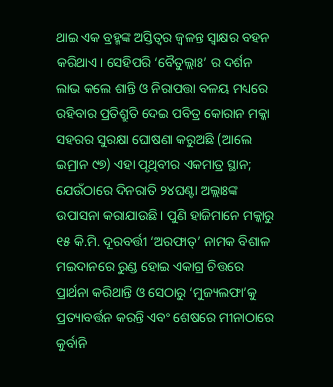ଥାଇ ଏକ ବ୍ରହ୍ମଙ୍କ ଅସ୍ତିତ୍ୱର ଜ୍ୱଳନ୍ତ ସ୍ବାକ୍ଷର ବହନ କରିଥାଏ। ସେହିପରି ‘ବୈତୁଲ୍ଲାଃ’ ର ଦର୍ଶନ ଲାଭ କଲେ ଶାନ୍ତି ଓ ନିରାପତ୍ତା ବଳୟ ମଧ୍ୟରେ ରହିବାର ପ୍ରତିଶ୍ରୁତି ଦେଇ ପବିତ୍ର କୋରାନ ମକ୍କା ସହରର ସୁରକ୍ଷା ଘୋଷଣା କରୁଅଛି (ଆଲେ ଇମ୍ରାନ ୯୭) ଏହା ପୃଥିବୀର ଏକମାତ୍ର ସ୍ଥାନ; ଯେଉଁଠାରେ ଦିନରାତି ୨୪ଘଣ୍ଟା ଅଲ୍ଲାଃଙ୍କ ଉପାସନା କରାଯାଉଛି। ପୁଣି ହାଜିମାନେ ମକ୍କାରୁ ୧୫ କି.ମି. ଦୂରବର୍ତ୍ତୀ ‘ଅରଫାତ୍‌’ ନାମକ ବିଶାଳ ମଇଦାନରେ ରୁଣ୍ଡ ହୋଇ ଏକାଗ୍ର ଚିତ୍ତରେ ପ୍ରାର୍ଥନା କରିଥାନ୍ତି ଓ ସେଠାରୁ ‘ମୁଜ୍ୟଲଫା’କୁ ପ୍ରତ୍ୟାବର୍ତ୍ତନ କରନ୍ତି ଏବଂ ଶେଷରେ ମୀନାଠାରେ କୁର୍ବାନି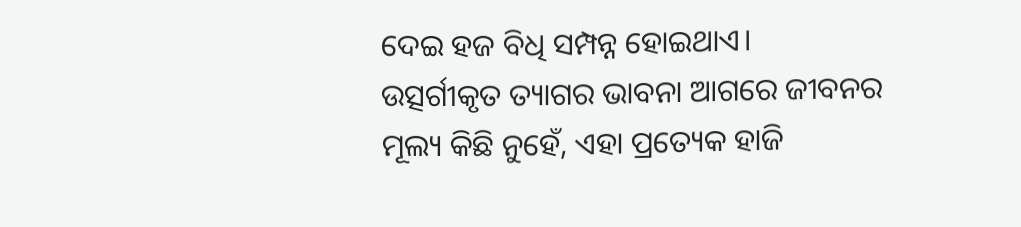ଦେଇ ହଜ ବିଧି ସମ୍ପନ୍ନ ହୋଇଥାଏ।
ଉତ୍ସର୍ଗୀକୃତ ତ୍ୟାଗର ଭାବନା ଆଗରେ ଜୀବନର ମୂଲ୍ୟ କିଛି ନୁହେଁ, ଏହା ପ୍ରତ୍ୟେକ ହାଜି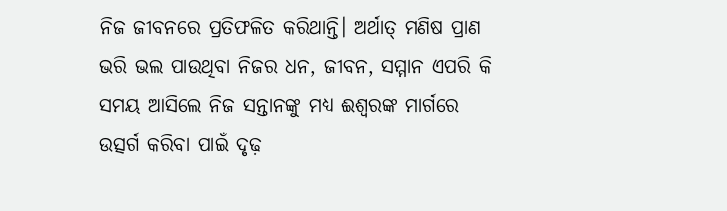ନିଜ ଜୀବନରେ ପ୍ରତିଫଳିତ କରିଥାନ୍ତି। ଅର୍ଥାତ୍‌ ମଣିଷ ପ୍ରାଣ ଭରି ଭଲ ପାଉଥିବା ନିଜର ଧନ, ଜୀବନ, ସମ୍ମାନ ଏପରି କି ସମୟ ଆସିଲେ ନିଜ ସନ୍ତାନଙ୍କୁ ମଧ୍ୟ ଈଶ୍ୱରଙ୍କ ମାର୍ଗରେ ଉତ୍ସର୍ଗ କରିବା ପାଇଁ ଦୃଢ଼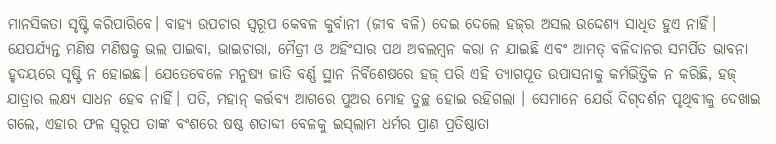ମାନସିକତା ସୃଷ୍ଟି କରିପାରିବେ। ବାହ୍ୟ ଉପଚାର ସ୍ବରୂପ କେବଳ କୁର୍ବାନୀ (ଜୀବ ବଳି) ଦେଇ ଦେଲେ ହଜ୍‌ର ଅସଲ ଉଦ୍ଦେଶ୍ୟ ସାଧିତ ହୁଏ ନାହିଁ। ଯେପର୍ଯ୍ୟନ୍ତ ମଣିଷ ମଣିଷକୁ ଭଲ ପାଇବା, ଭାଇଚାରା, ମୈତ୍ରୀ ଓ ଅହିଂସାର ପଥ ଅବଲମ୍ବନ କରା ନ ଯାଇଛି ଏବଂ ଆମତ୍ ବଳିଦାନର ସମର୍ପିତ ଭାବନା ହୃଦୟରେ ସୃଷ୍ଟି ନ ହୋଇଛ। ଯେତେବେଳେ ମନୁଷ୍ୟ ଜାତି ବର୍ଣ୍ଣ ସ୍ଥାନ ନିର୍ବିଶେଷରେ ହଜ୍‌ ପରି ଏହି ତ୍ୟାଗପୂତ ଉପାସନାକୁ କର୍ମଭିତ୍ତିକ ନ କରିଛି, ହଜ୍‌ ଯାତ୍ରାର ଲକ୍ଷ୍ୟ ସାଧନ ହେବ ନାହିଁ। ପତି, ମହାନ୍‌ କର୍ତ୍ତବ୍ୟ ଆଗରେ ପୁଅର ମୋହ ତୁଚ୍ଛ ହୋଇ ରହିଗଲା । ସେମାନେ ଯେଉଁ ଦିଗ୍‌ଦର୍ଶନ ପୃଥିବୀକୁ ଦେଖାଇ ଗଲେ, ଏହାର ଫଳ ସ୍ବରୂପ ତାଙ୍କ ବଂଶରେ ଷଷ୍ଠ ଶତାବ୍ଦୀ ବେଳକୁ ଇସ୍‌ଲାମ ଧର୍ମର ପ୍ରାଣ ପ୍ରତିଷ୍ଠାତା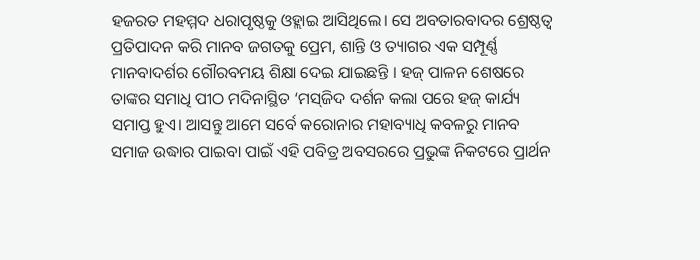ହଜରତ ମହମ୍ମଦ ଧରାପୃଷ୍ଠକୁ ଓହ୍ଲାଇ ଆସିଥିଲେ। ସେ ଅବତାରବାଦର ଶ୍ରେଷ୍ଠତ୍ୱ ପ୍ରତିପାଦନ କରି ମାନବ ଜଗତକୁ ପ୍ରେମ, ଶାନ୍ତି ଓ ତ୍ୟାଗର ଏକ ସମ୍ପୂର୍ଣ୍ଣ ମାନବାଦର୍ଶର ଗୌରବମୟ ଶିକ୍ଷା ଦେଇ ଯାଇଛନ୍ତି । ହଜ୍‌ ପାଳନ ଶେଷରେ ତାଙ୍କର ସମାଧି ପୀଠ ମଦିନାସ୍ଥିତ ‘ମସ୍‌ଜିଦ ଦର୍ଶନ କଲା ପରେ ହଜ୍‌ କାର୍ଯ୍ୟ ସମାପ୍ତ ହୁଏ। ଆସନ୍ତୁ ଆମେ ସର୍ବେ କରୋନାର ମହାବ୍ୟାଧି କବଳରୁ ମାନବ ସମାଜ ଉଦ୍ଧାର ପାଇବା ପାଇଁ ଏହି ପବିତ୍ର ଅବସରରେ ପ୍ରଭୁଙ୍କ ନିକଟରେ ପ୍ରାର୍ଥନ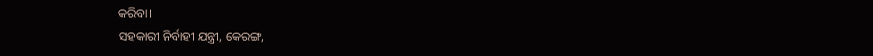କରିବା।
ସହକାରୀ ନିର୍ବାହୀ ଯନ୍ତ୍ରୀ, କେରଙ୍ଗ,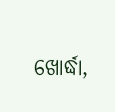ଖୋର୍ଦ୍ଧା,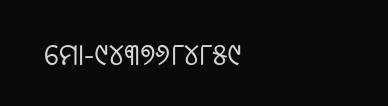ମୋ-୯୪୩୭୬୮୪୮୫୯